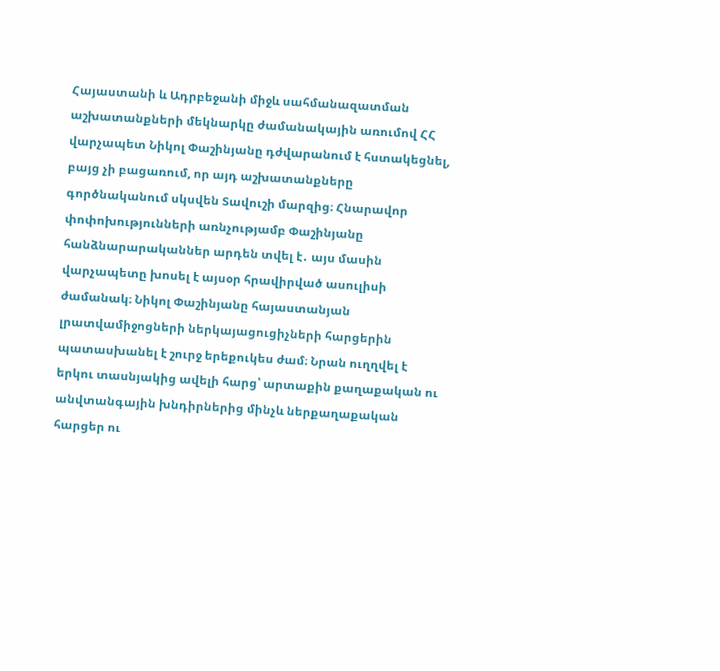Հայաստանի և Ադրբեջանի միջև սահմանազատման աշխատանքների մեկնարկը ժամանակային առումով ՀՀ վարչապետ Նիկոլ Փաշինյանը դժվարանում է հստակեցնել, բայց չի բացառում, որ այդ աշխատանքները գործնականում սկսվեն Տավուշի մարզից։ Հնարավոր փոփոխությունների առնչությամբ Փաշինյանը հանձնարարականներ արդեն տվել է․ այս մասին վարչապետը խոսել է այսօր հրավիրված ասուլիսի ժամանակ։ Նիկոլ Փաշինյանը հայաստանյան լրատվամիջոցների ներկայացուցիչների հարցերին պատասխանել է շուրջ երեքուկես ժամ։ Նրան ուղղվել է երկու տասնյակից ավելի հարց՝ արտաքին քաղաքական ու անվտանգային խնդիրներից մինչև ներքաղաքական հարցեր ու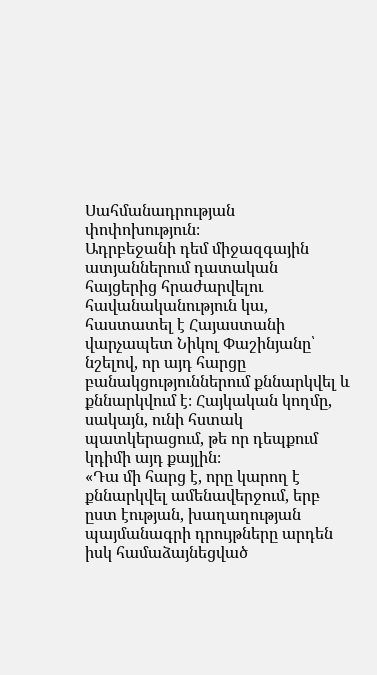Սահմանադրության փոփոխություն։
Ադրբեջանի դեմ միջազգային ատյաններում դատական հայցերից հրաժարվելու հավանականություն կա, հաստատել է Հայաստանի վարչապետ Նիկոլ Փաշինյանը՝ նշելով, որ այդ հարցը բանակցություններում քննարկվել և քննարկվում է։ Հայկական կողմը, սակայն, ունի հստակ պատկերացում, թե որ դեպքում կդիմի այդ քայլին։
«Դա մի հարց է, որը կարող է քննարկվել ամենավերջում, երբ ըստ էության, խաղաղության պայմանագրի դրույթները արդեն իսկ համաձայնեցված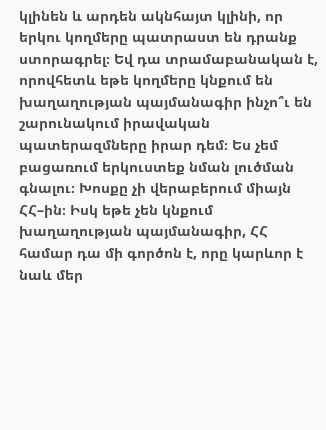կլինեն և արդեն ակնհայտ կլինի, որ երկու կողմերը պատրաստ են դրանք ստորագրել։ Եվ դա տրամաբանական է, որովհետև եթե կողմերը կնքում են խաղաղության պայմանագիր ինչո՞ւ են շարունակում իրավական պատերազմները իրար դեմ։ Ես չեմ բացառում երկուստեք նման լուծման գնալու։ Խոսքը չի վերաբերում միայն ՀՀ–ին։ Իսկ եթե չեն կնքում խաղաղության պայմանագիր, ՀՀ համար դա մի գործոն է, որը կարևոր է նաև մեր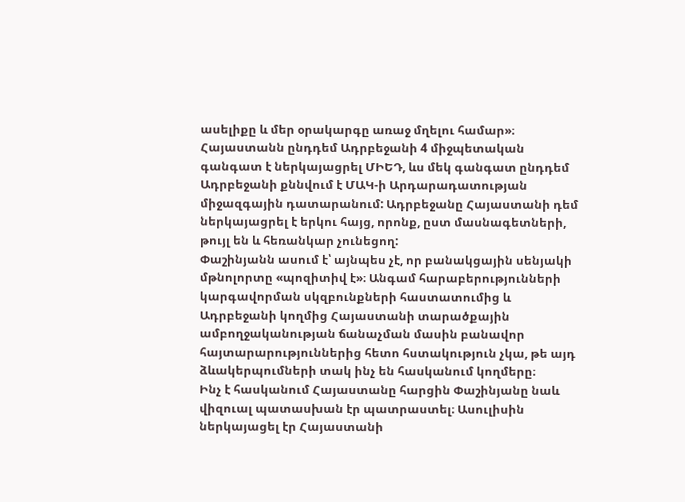ասելիքը և մեր օրակարգը առաջ մղելու համար»։
Հայաստանն ընդդեմ Ադրբեջանի 4 միջպետական գանգատ է ներկայացրել ՄԻԵԴ, ևս մեկ գանգատ ընդդեմ Ադրբեջանի քննվում է ՄԱԿ-ի Արդարադատության միջազգային դատարանում: Ադրբեջանը Հայաստանի դեմ ներկայացրել է երկու հայց, որոնք, ըստ մասնագետների, թույլ են և հեռանկար չունեցող:
Փաշինյանն ասում է՝ այնպես չէ, որ բանակցային սենյակի մթնոլորտը «պոզիտիվ է»։ Անգամ հարաբերությունների կարգավորման սկզբունքների հաստատումից և Ադրբեջանի կողմից Հայաստանի տարածքային ամբողջականության ճանաչման մասին բանավոր հայտարարություններից հետո հստակություն չկա, թե այդ ձևակերպումների տակ ինչ են հասկանում կողմերը։
Ինչ է հասկանում Հայաստանը հարցին Փաշինյանը նաև վիզուալ պատասխան էր պատրաստել։ Ասուլիսին ներկայացել էր Հայաստանի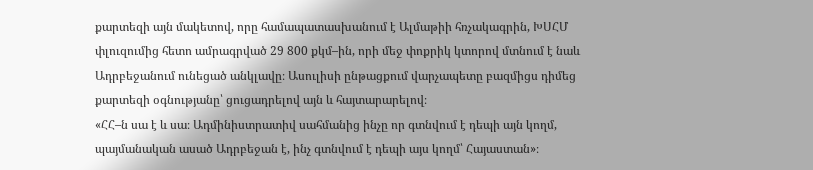քարտեզի այն մակետով, որը համապատասխանում է Ալմաթիի հռչակագրին, ԽՍՀՄ փլուզումից հետո ամրագրված 29 800 քկմ–ին, որի մեջ փոքրիկ կտորով մտնում է նաև Ադրբեջանում ունեցած անկլավը։ Ասուլիսի ընթացքում վարչապետը բազմիցս դիմեց քարտեզի օգնությանը՝ ցուցադրելով այն և հայտարարելով։
«ՀՀ–ն սա է և սա։ Ադմինիստրատիվ սահմանից ինչը որ գտնվում է դեպի այն կողմ, պայմանական ասած Ադրբեջան է, ինչ գտնվում է դեպի այս կողմ՝ Հայաստան»։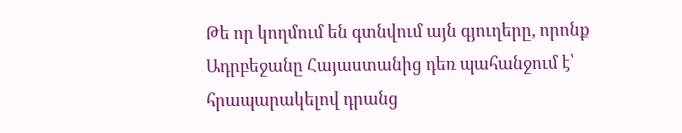Թե որ կողմում են գտնվում այն գյուղերը, որոնք Ադրբեջանը Հայաստանից դեռ պահանջում է՝ հրապարակելով դրանց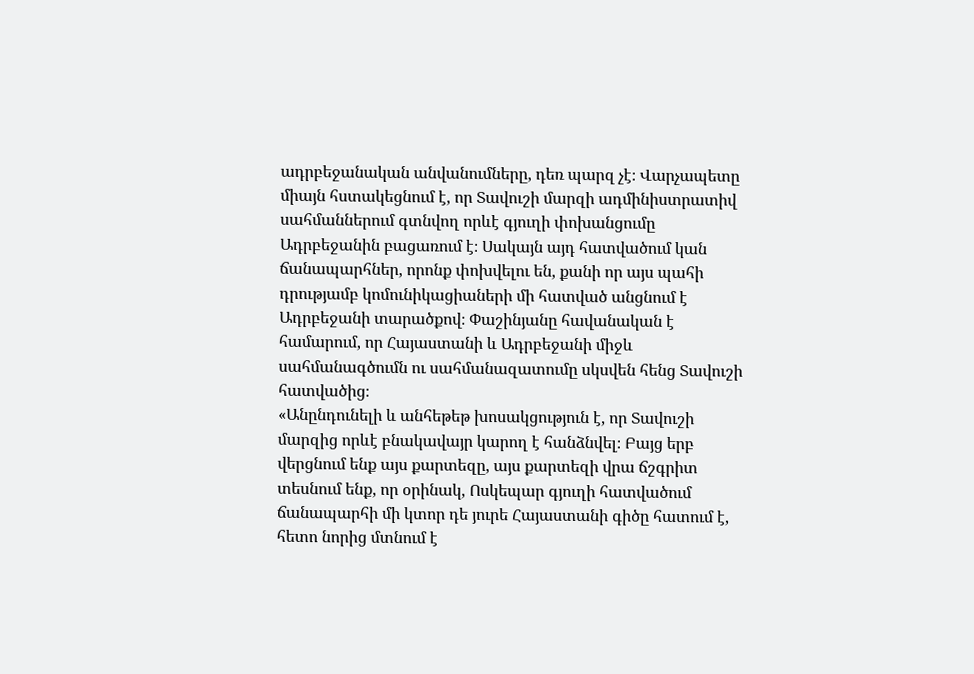ադրբեջանական անվանումները, դեռ պարզ չէ։ Վարչապետը միայն հստակեցնում է, որ Տավուշի մարզի ադմինիստրատիվ սահմաններում գտնվող որևէ գյուղի փոխանցումը Ադրբեջանին բացառում է։ Սակայն այդ հատվածում կան ճանապարհներ, որոնք փոխվելու են, քանի որ այս պահի դրությամբ կոմունիկացիաների մի հատված անցնում է Ադրբեջանի տարածքով։ Փաշինյանը հավանական է համարում, որ Հայաստանի և Ադրբեջանի միջև սահմանագծումն ու սահմանազատումը սկսվեն հենց Տավուշի հատվածից։
«Անընդունելի և անհեթեթ խոսակցություն է, որ Տավուշի մարզից որևէ բնակավայր կարող է հանձնվել։ Բայց երբ վերցնում ենք այս քարտեզը, այս քարտեզի վրա ճշգրիտ տեսնում ենք, որ օրինակ, Ոսկեպար գյուղի հատվածում ճանապարհի մի կտոր դե յուրե Հայաստանի գիծը հատում է, հետո նորից մտնում է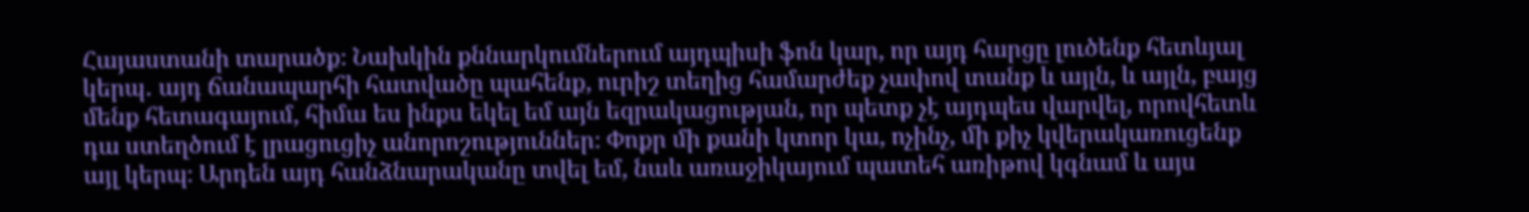Հայաստանի տարածք։ Նախկին քննարկումներում այդպիսի ֆոն կար, որ այդ հարցը լուծենք հետևյալ կերպ․ այդ ճանապարհի հատվածը պահենք, ուրիշ տեղից համարժեք չափով տանք և այլն, և այլն, բայց մենք հետագայում, հիմա ես ինքս եկել եմ այն եզրակացության, որ պետք չէ այդպես վարվել, որովհետև դա ստեղծում է լրացուցիչ անորոշություններ։ Փոքր մի քանի կտոր կա, ոչինչ, մի քիչ կվերակառուցենք այլ կերպ։ Արդեն այդ հանձնարականը տվել եմ, նաև առաջիկայում պատեհ առիթով կգնամ և այս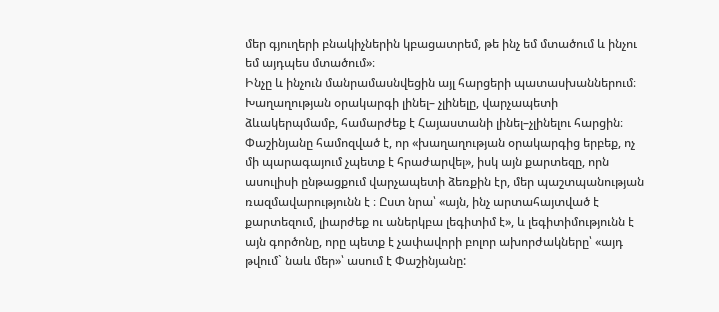մեր գյուղերի բնակիչներին կբացատրեմ, թե ինչ եմ մտածում և ինչու եմ այդպես մտածում»։
Ինչը և ինչուն մանրամասնվեցին այլ հարցերի պատասխաններում։ Խաղաղության օրակարգի լինել– չլինելը, վարչապետի ձևակերպմամբ, համարժեք է Հայաստանի լինել–չլինելու հարցին։ Փաշինյանը համոզված է, որ «խաղաղության օրակարգից երբեք, ոչ մի պարագայում չպետք է հրաժարվել», իսկ այն քարտեզը, որն ասուլիսի ընթացքում վարչապետի ձեռքին էր, մեր պաշտպանության ռազմավարությունն է ։ Ըստ նրա՝ «այն, ինչ արտահայտված է քարտեզում, լիարժեք ու աներկբա լեգիտիմ է», և լեգիտիմությունն է այն գործոնը, որը պետք է չափավորի բոլոր ախորժակները՝ «այդ թվում` նաև մեր»՝ ասում է Փաշինյանը: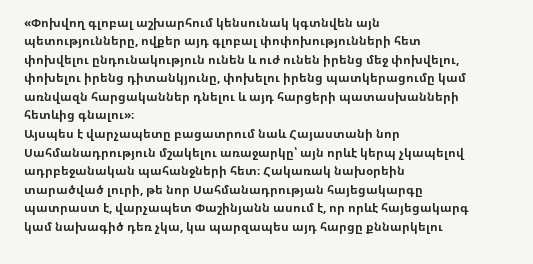«Փոխվող գլոբալ աշխարհում կենսունակ կգտնվեն այն պետությունները, ովքեր այդ գլոբալ փոփոխությունների հետ փոխվելու ընդունակություն ունեն և ուժ ունեն իրենց մեջ փոխվելու, փոխելու իրենց դիտանկյունը, փոխելու իրենց պատկերացումը կամ առնվազն հարցականներ դնելու և այդ հարցերի պատասխանների հետևից գնալու»։
Այսպես է վարչապետը բացատրում նաև Հայաստանի նոր Սահմանադրություն մշակելու առաջարկը՝ այն որևէ կերպ չկապելով ադրբեջանական պահանջների հետ։ Հակառակ նախօրեին տարածված լուրի, թե նոր Սահմանադրության հայեցակարգը պատրաստ է, վարչապետ Փաշինյանն ասում է, որ որևէ հայեցակարգ կամ նախագիծ դեռ չկա, կա պարզապես այդ հարցը քննարկելու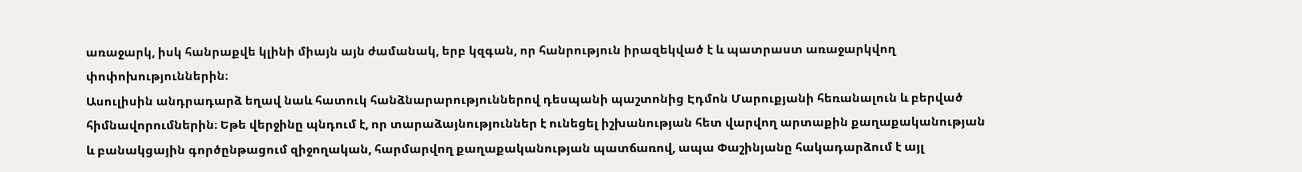առաջարկ, իսկ հանրաքվե կլինի միայն այն ժամանակ, երբ կզգան, որ հանրություն իրազեկված է և պատրաստ առաջարկվող փոփոխություններին։
Ասուլիսին անդրադարձ եղավ նաև հատուկ հանձնարարություններով դեսպանի պաշտոնից Էդմոն Մարուքյանի հեռանալուն և բերված հիմնավորումներին։ Եթե վերջինը պնդում է, որ տարաձայնություններ է ունեցել իշխանության հետ վարվող արտաքին քաղաքականության և բանակցային գործընթացում զիջողական, հարմարվող քաղաքականության պատճառով, ապա Փաշինյանը հակադարձում է այլ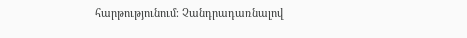հարթությունում։ Չանդրադառնալով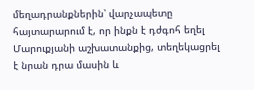մեղադրանքներին՝ վարչապետը հայտարարում է, որ ինքն է դժգոհ եղել Մարուքյանի աշխատանքից, տեղեկացրել է նրան դրա մասին և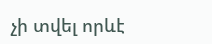չի տվել որևէ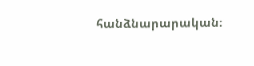հանձնարարական։